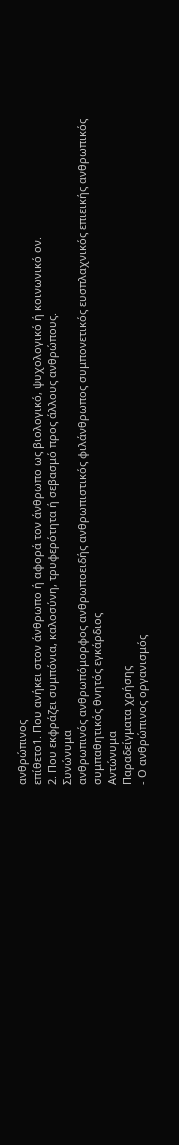ανθρώπινος
επίθετο1. Που ανήκει στον άνθρωπο ή αφορά τον άνθρωπο ως βιολογικό, ψυχολογικό ή κοινωνικό ον.
2. Που εκφράζει συμπόνια, καλοσύνη, τρυφερότητα ή σεβασμό προς άλλους ανθρώπους.
Συνώνυμα
ανθρωπινός ανθρωπόμορφος ανθρωποειδής ανθρωπιστικός φιλάνθρωπος συμπονετικός ευσπλαχνικός επιεικής ανθρωπικός συμπαθητικός θνητός εγκάρδιος
Αντώνυμα
Παραδείγματα χρήσης
- Ο ανθρώπινος οργανισμός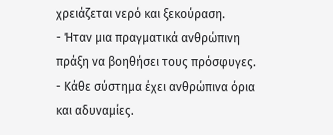χρειάζεται νερό και ξεκούραση.
- Ήταν μια πραγματικά ανθρώπινη πράξη να βοηθήσει τους πρόσφυγες.
- Κάθε σύστημα έχει ανθρώπινα όρια και αδυναμίες.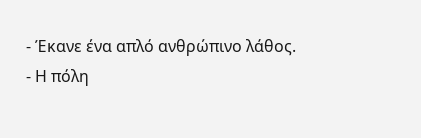- Έκανε ένα απλό ανθρώπινο λάθος.
- Η πόλη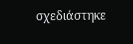σχεδιάστηκε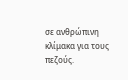σε ανθρώπινη κλίμακα για τους πεζούς.